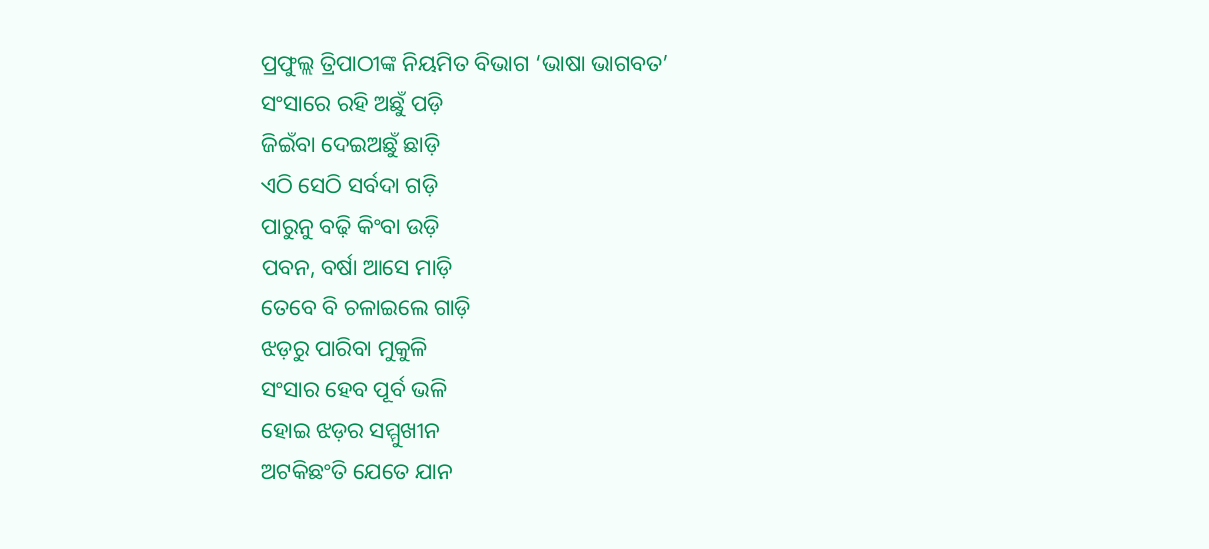ପ୍ରଫୁଲ୍ଲ ତ୍ରିପାଠୀଙ୍କ ନିୟମିତ ବିଭାଗ ‘ଭାଷା ଭାଗବତ’
ସଂସାରେ ରହି ଅଛୁଁ ପଡ଼ି
ଜିଇଁବା ଦେଇଅଛୁଁ ଛାଡ଼ି
ଏଠି ସେଠି ସର୍ବଦା ଗଡ଼ି
ପାରୁନୁ ବଢ଼ି କିଂବା ଉଡ଼ି
ପବନ, ବର୍ଷା ଆସେ ମାଡ଼ି
ତେବେ ବି ଚଳାଇଲେ ଗାଡ଼ି
ଝଡ଼ରୁ ପାରିବା ମୁକୁଳି
ସଂସାର ହେବ ପୂର୍ବ ଭଳି
ହୋଇ ଝଡ଼ର ସମ୍ମୁଖୀନ
ଅଟକିଛଂତି ଯେତେ ଯାନ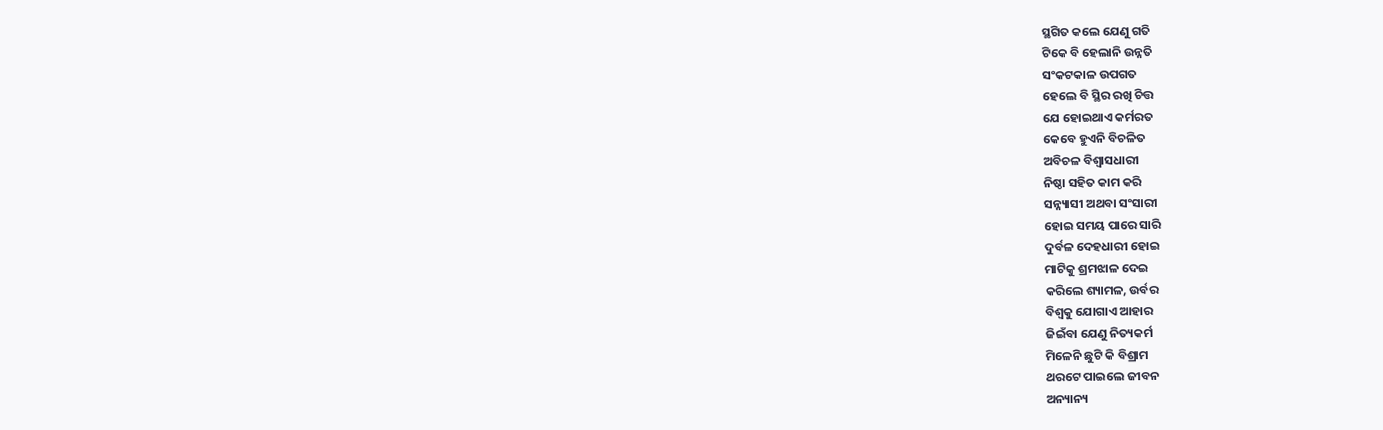ସ୍ଥଗିତ କଲେ ଯେଣୁ ଗତି
ଟିକେ ବି ହେଲାନି ଉନ୍ନତି
ସଂକଟକାଳ ଉପଗତ
ହେଲେ ବି ସ୍ଥିର ରଖି ଚିତ୍ତ
ଯେ ହୋଇଥାଏ କର୍ମରତ
କେବେ ହୁଏନି ବିଚଳିତ
ଅବିଚଳ ବିଶ୍ବାସଧାରୀ
ନିଷ୍ଠା ସହିତ କାମ କରି
ସନ୍ନ୍ୟାସୀ ଅଥବା ସଂସାରୀ
ହୋଇ ସମୟ ପାରେ ସାରି
ଦୁର୍ବଳ ଦେହଧାରୀ ହୋଇ
ମାଟିକୁ ଶ୍ରମଝାଳ ଦେଇ
କରିଲେ ଶ୍ୟାମଳ, ଉର୍ବର
ବିଶ୍ୱକୁ ଯୋଗାଏ ଆହାର
ଜିଇଁବା ଯେଣୁ ନିତ୍ୟକର୍ମ
ମିଳେନି ଛୁଟି କି ବିଶ୍ରାମ
ଥରଟେ ପାଇଲେ ଜୀବନ
ଅନ୍ୟାନ୍ୟ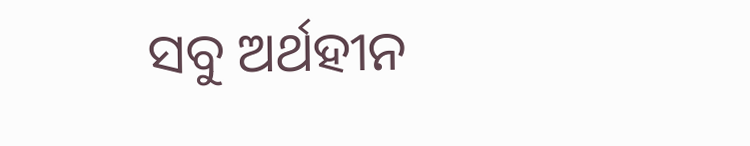ସବୁ ଅର୍ଥହୀନ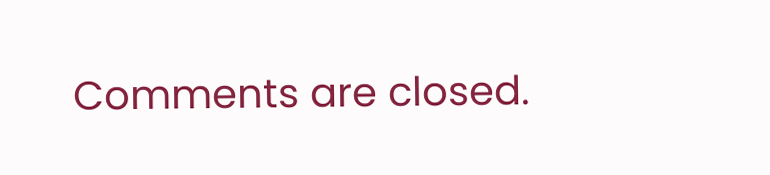Comments are closed.